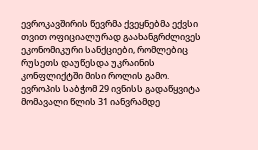ევროკავშირის წევრმა ქვეყნებმა ექვსი თვით ოფიციალურად გაახანგრძლივეს ეკონომიკური სანქციები, რომლებიც რუსეთს დაუწესდა უკრაინის კონფლიქტში მისი როლის გამო.
ევროპის საბჭომ 29 ივნისს გადაწყვიტა მომავალი წლის 31 იანვრამდე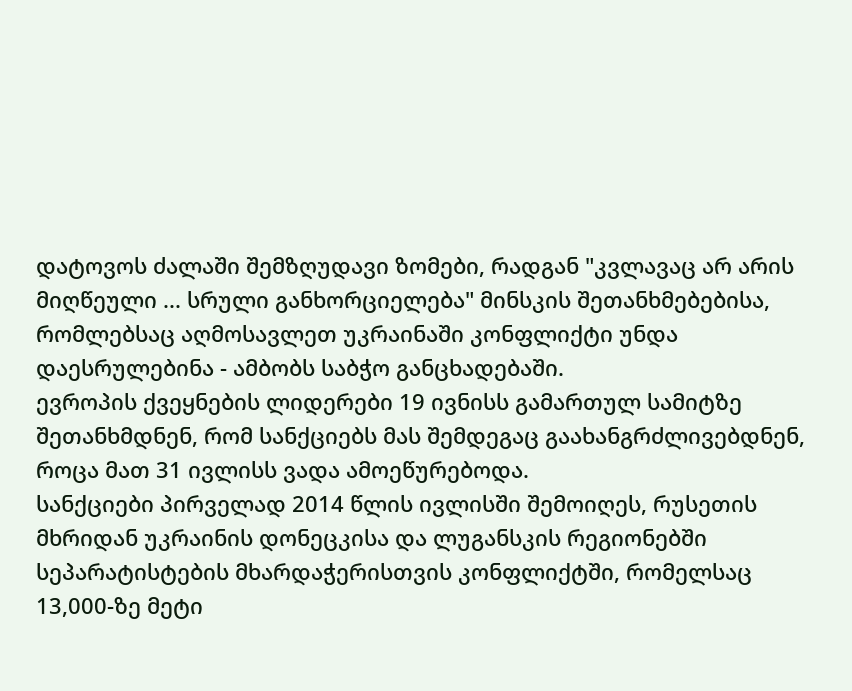დატოვოს ძალაში შემზღუდავი ზომები, რადგან "კვლავაც არ არის მიღწეული ... სრული განხორციელება" მინსკის შეთანხმებებისა, რომლებსაც აღმოსავლეთ უკრაინაში კონფლიქტი უნდა დაესრულებინა - ამბობს საბჭო განცხადებაში.
ევროპის ქვეყნების ლიდერები 19 ივნისს გამართულ სამიტზე შეთანხმდნენ, რომ სანქციებს მას შემდეგაც გაახანგრძლივებდნენ, როცა მათ 31 ივლისს ვადა ამოეწურებოდა.
სანქციები პირველად 2014 წლის ივლისში შემოიღეს, რუსეთის მხრიდან უკრაინის დონეცკისა და ლუგანსკის რეგიონებში სეპარატისტების მხარდაჭერისთვის კონფლიქტში, რომელსაც 13,000-ზე მეტი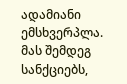ადამიანი ემსხვერპლა.
მას შემდეგ სანქციებს,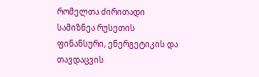რომელთა ძირითადი სამიზნეა რუსეთის ფინანსური, ენერგეტიკის და თავდაცვის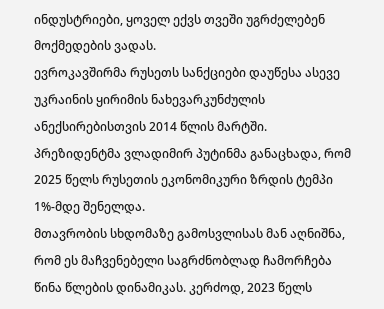ინდუსტრიები, ყოველ ექვს თვეში უგრძელებენ მოქმედების ვადას.
ევროკავშირმა რუსეთს სანქციები დაუწესა ასევე უკრაინის ყირიმის ნახევარკუნძულის ანექსირებისთვის 2014 წლის მარტში.
პრეზიდენტმა ვლადიმირ პუტინმა განაცხადა, რომ 2025 წელს რუსეთის ეკონომიკური ზრდის ტემპი 1%-მდე შენელდა.
მთავრობის სხდომაზე გამოსვლისას მან აღნიშნა, რომ ეს მაჩვენებელი საგრძნობლად ჩამორჩება წინა წლების დინამიკას. კერძოდ, 2023 წელს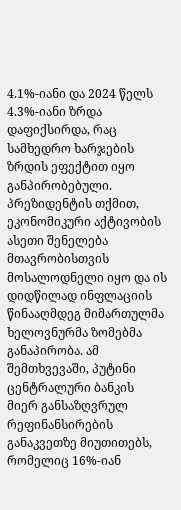4.1%-იანი და 2024 წელს 4.3%-იანი ზრდა დაფიქსირდა, რაც სამხედრო ხარჯების ზრდის ეფექტით იყო განპირობებული.
პრეზიდენტის თქმით, ეკონომიკური აქტივობის ასეთი შენელება მთავრობისთვის მოსალოდნელი იყო და ის დიდწილად ინფლაციის წინააღმდეგ მიმართულმა ხელოვნურმა ზომებმა განაპირობა. ამ შემთხვევაში, პუტინი ცენტრალური ბანკის მიერ განსაზღვრულ რეფინანსირების განაკვეთზე მიუთითებს, რომელიც 16%-იან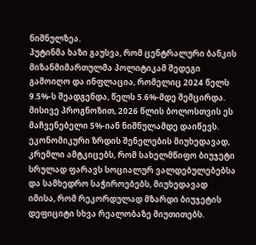ნიშნულზეა.
პუტინმა ხაზი გაუსვა, რომ ცენტრალური ბანკის მიზანმიმართულმა პოლიტიკამ შედეგი გამოიღო და ინფლაცია, რომელიც 2024 წელს 9.5%-ს შეადგენდა, წელს 5.6%-მდე შემცირდა. მისივე პროგნოზით, 2026 წლის ბოლოსთვის ეს მაჩვენებელი 5%-იან ნიშნულამდე დაიწევს.
ეკონომიკური ზრდის შენელების მიუხედავად, კრემლი ამტკიცებს, რომ სახელმწიფო ბიუჯეტი სრულად ფარავს სოციალურ ვალდებულებებსა და სამხედრო საჭიროებებს, მიუხედავად იმისა, რომ რეკორდულად მზარდი ბიუჯეტის დეფიციტი სხვა რეალობაზე მიუთითებს.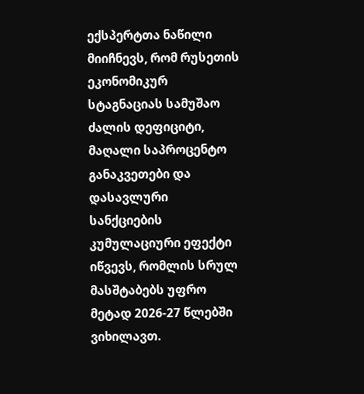ექსპერტთა ნაწილი მიიჩნევს, რომ რუსეთის ეკონომიკურ სტაგნაციას სამუშაო ძალის დეფიციტი, მაღალი საპროცენტო განაკვეთები და დასავლური სანქციების კუმულაციური ეფექტი იწვევს, რომლის სრულ მასშტაბებს უფრო მეტად 2026-27 წლებში ვიხილავთ.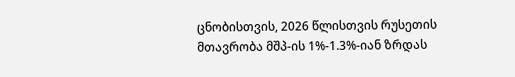ცნობისთვის, 2026 წლისთვის რუსეთის მთავრობა მშპ-ის 1%-1.3%-იან ზრდას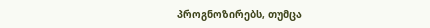პროგნოზირებს, თუმცა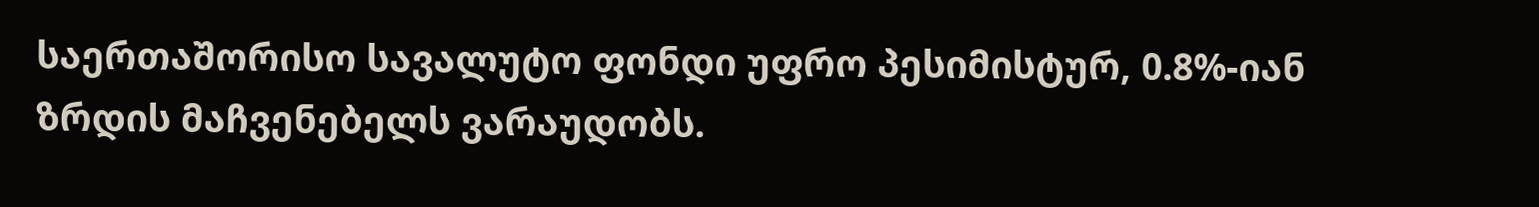საერთაშორისო სავალუტო ფონდი უფრო პესიმისტურ, 0.8%-იან ზრდის მაჩვენებელს ვარაუდობს.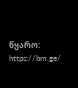წყარო: https://bm.ge/